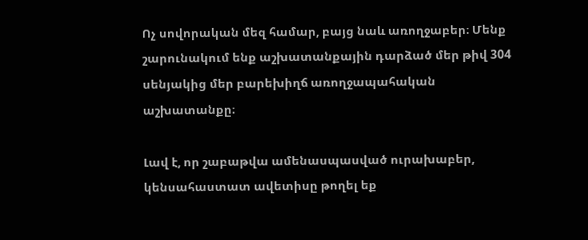Ոչ սովորական մեզ համար, բայց նաև առողջաբեր։ Մենք շարունակում ենք աշխատանքային դարձած մեր թիվ 304 սենյակից մեր բարեխիղճ առողջապահական աշխատանքը։

Լավ է, որ շաբաթվա ամենասպասված ուրախաբեր, կենսահաստատ ավետիսը թողել եք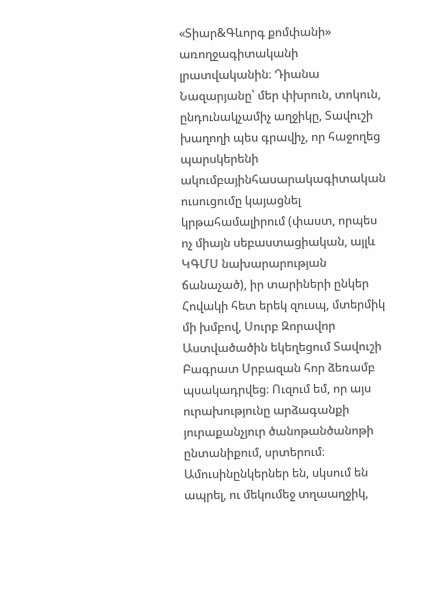«Տիար&Գևորգ քոմփանի» առողջագիտականի լրատվականին։ Դիանա Նազարյանը՝ մեր փխրուն, տոկուն, ընդունակչամիչ աղջիկը, Տավուշի խաղողի պես գրավիչ, որ հաջողեց պարսկերենի ակումբայինհասարակագիտական ուսուցումը կայացնել կրթահամալիրում (փաստ, որպես ոչ միայն սեբաստացիական, այլև ԿԳՄՍ նախարարության ճանաչած), իր տարիների ընկեր Հովակի հետ երեկ զուսպ, մտերմիկ մի խմբով, Սուրբ Զորավոր Աստվածածին եկեղեցում Տավուշի Բագրատ Սրբազան հոր ձեռամբ պսակադրվեց։ Ուզում եմ, որ այս ուրախությունը արձագանքի յուրաքանչյուր ծանոթանծանոթի ընտանիքում, սրտերում։ Ամուսինընկերներ են, սկսում են ապրել, ու մեկումեջ տղաաղջիկ,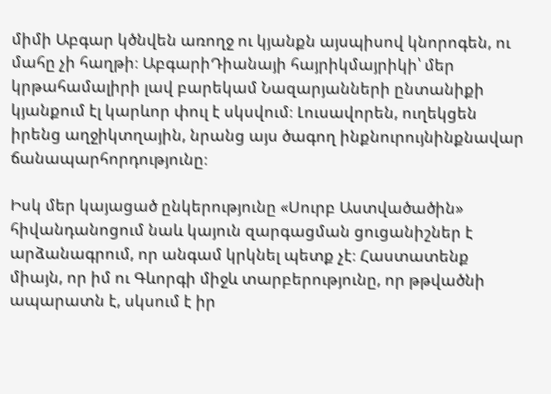միմի Աբգար կծնվեն առողջ ու կյանքն այսպիսով կնորոգեն, ու մահը չի հաղթի։ ԱբգարիԴիանայի հայրիկմայրիկի՝ մեր կրթահամալիրի լավ բարեկամ Նազարյանների ընտանիքի կյանքում էլ կարևոր փուլ է սկսվում։ Լուսավորեն, ուղեկցեն իրենց աղջիկտղային, նրանց այս ծագող ինքնուրույնինքնավար ճանապարհորդությունը։

Իսկ մեր կայացած ընկերությունը «Սուրբ Աստվածածին» հիվանդանոցում նաև կայուն զարգացման ցուցանիշներ է արձանագրում, որ անգամ կրկնել պետք չէ։ Հաստատենք միայն, որ իմ ու Գևորգի միջև տարբերությունը, որ թթվածնի ապարատն է, սկսում է իր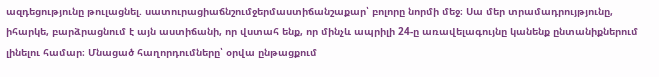ազդեցությունը թուլացնել. սատուրացիաճնշումջերմաստիճանշաքար՝ բոլորը նորմի մեջ։ Սա մեր տրամադրույթյունը, իհարկե, բարձրացնում է այն աստիճանի, որ վստահ ենք, որ մինչև ապրիլի 24-ը առավելագույնը կանենք ընտանիքներում լինելու համար։ Մնացած հաղորդումները՝ օրվա ընթացքում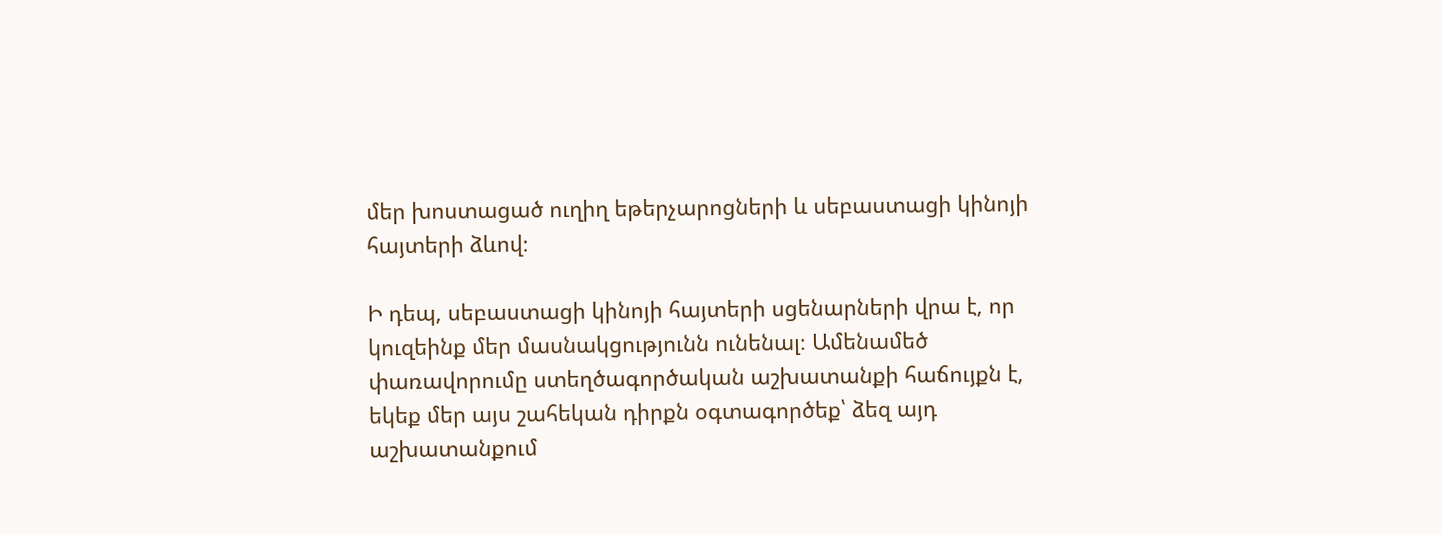մեր խոստացած ուղիղ եթերչարոցների և սեբաստացի կինոյի հայտերի ձևով։

Ի դեպ, սեբաստացի կինոյի հայտերի սցենարների վրա է, որ կուզեինք մեր մասնակցությունն ունենալ։ Ամենամեծ փառավորումը ստեղծագործական աշխատանքի հաճույքն է, եկեք մեր այս շահեկան դիրքն օգտագործեք՝ ձեզ այդ աշխատանքում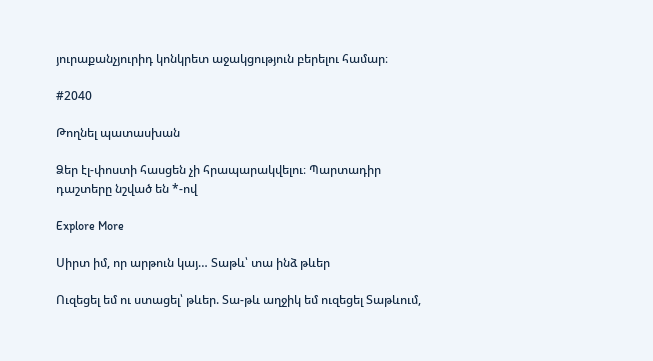յուրաքանչյուրիդ կոնկրետ աջակցություն բերելու համար։

#2040

Թողնել պատասխան

Ձեր էլ-փոստի հասցեն չի հրապարակվելու։ Պարտադիր դաշտերը նշված են *-ով

Explore More

Սիրտ իմ, որ արթուն կայ… Տաթև՝ տա ինձ թևեր

Ուզեցել եմ ու ստացել՝ թևեր. Տա-թև աղջիկ եմ ուզեցել Տաթևում,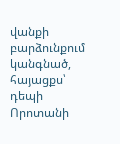վանքի բարձունքում կանգնած, հայացքս՝ դեպի Որոտանի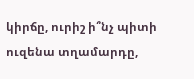կիրճը, ուրիշ ի՞նչ պիտի ուզենա տղամարդը,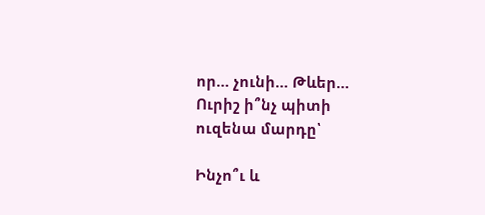որ… չունի… Թևեր… Ուրիշ ի՞նչ պիտի ուզենա մարդը՝

Ինչո՞ւ և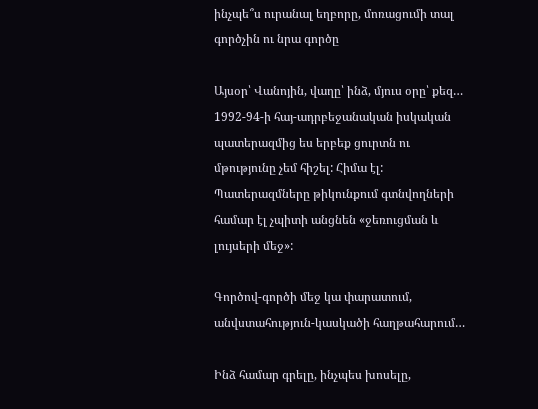ինչպե՞ս ուրանալ եղբորը, մոռացումի տալ գործչին ու նրա գործը

Այսօր՝ Վանոյին, վաղը՝ ինձ, մյուս օրը՝ քեզ… 1992-94-ի հայ-ադրբեջանական իսկական պատերազմից ես երբեք ցուրտն ու մթությունը չեմ հիշել: Հիմա էլ: Պատերազմները թիկունքում գտնվողների համար էլ չպիտի անցնեն «ջեռուցման և լույսերի մեջ»:

Գործով-գործի մեջ կա փարատում, անվստահություն-կասկածի հաղթահարում…

Ինձ համար գրելը, ինչպես խոսելը,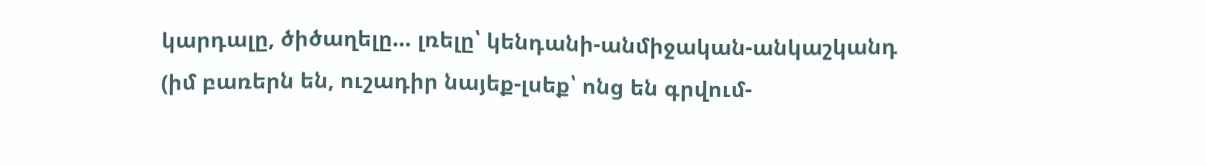կարդալը, ծիծաղելը… լռելը՝ կենդանի-անմիջական-անկաշկանդ (իմ բառերն են, ուշադիր նայեք-լսեք՝ ոնց են գրվում-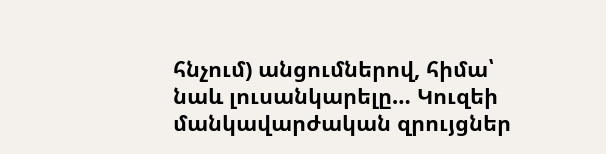հնչում) անցումներով, հիմա՝ նաև լուսանկարելը… Կուզեի մանկավարժական զրույցներ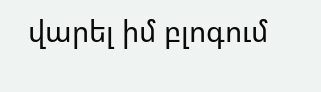վարել իմ բլոգում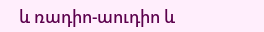և ռադիո-աուդիո և